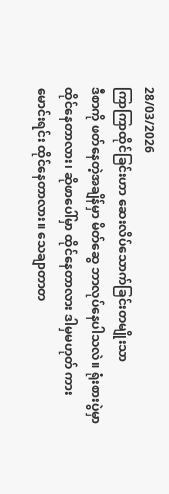28/03/2026
ကြာကြာထိုင်ခြင်းဟာ ဆေးလိပ်သောက်ခြင်းတမျိုးသာ
ဒီစာကို ဖတ်နေတဲ့အချိန်မှာ မိတ်ဆွေ ဘာလုပ်နေပါသလဲ။ ရုံးစားပွဲမှာ ထိုင်နေတာလား၊ ဆိုဖာပေါ်မှာ ထိုင်နေတာလား ဒါမှမဟုတ် ကားမောင်းရင်း ထိုင်နေတာလား။ သေချာတာတ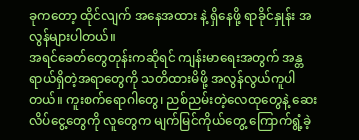ခုကတော့ ထိုင်လျက် အနေအထား နဲ့ ရှိနေဖို့ ရာခိုင်နှုန်း အလွန်များပါတယ်။
အရင်ခေတ်တွေတုန်းကဆိုရင် ကျန်းမာရေးအတွက် အန္တရာယ်ရှိတဲ့အရာတွေကို သတိထားမိဖို့ အလွန်လွယ်ကူပါတယ်။ ကူးစက်ရောဂါတွေ၊ ညစ်ညမ်းတဲ့လေထုတွေနဲ့ ဆေးလိပ်ငွေ့တွေကို လူတွေက မျက်မြင်ကိုယ်တွေ့ ကြောက်ရွံ့ခဲ့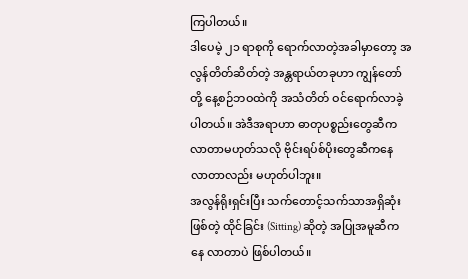ကြပါတယ်။
ဒါပေမဲ့ ၂၁ ရာစုကို ရောက်လာတဲ့အခါမှာတော့ အလွန်တိတ်ဆိတ်တဲ့ အန္တရာယ်တခုဟာ ကျွန်တော်တို့ နေ့စဉ်ဘဝထဲကို အသံတိတ် ဝင်ရောက်လာခဲ့ပါတယ်။ အဲဒီအရာဟာ ဓာတုပစ္စည်းတွေဆီက လာတာမဟုတ်သလို ဗိုင်းရပ်စ်ပိုးတွေဆီကနေ လာတာလည်း မဟုတ်ပါဘူး။
အလွန်ရိုးရှင်းပြီး သက်တောင့်သက်သာအရှိဆုံး ဖြစ်တဲ့ ထိုင်ခြင်း (Sitting) ဆိုတဲ့ အပြုအမူဆီကနေ လာတာပဲ ဖြစ်ပါတယ်။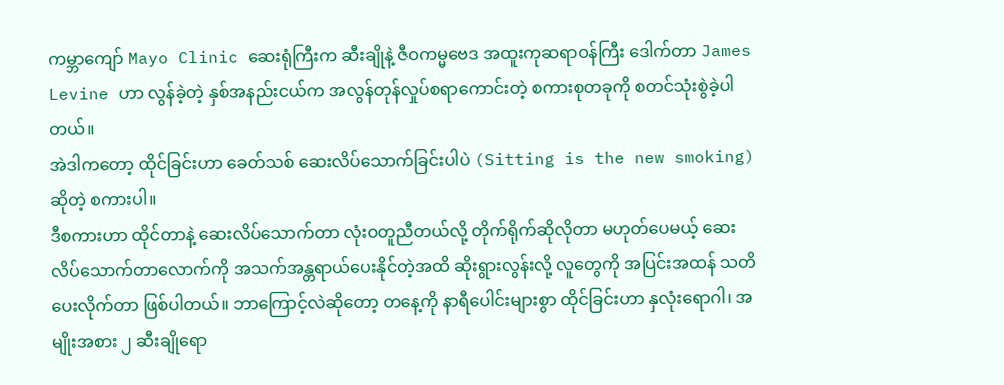ကမ္ဘာကျော် Mayo Clinic ဆေးရုံကြီးက ဆီးချိုနဲ့ ဇီဝကမ္မဗေဒ အထူးကုဆရာဝန်ကြီး ဒေါက်တာ James Levine ဟာ လွန်ခဲ့တဲ့ နှစ်အနည်းငယ်က အလွန်တုန်လှုပ်စရာကောင်းတဲ့ စကားစုတခုကို စတင်သုံးစွဲခဲ့ပါတယ်။
အဲဒါကတော့ ထိုင်ခြင်းဟာ ခေတ်သစ် ဆေးလိပ်သောက်ခြင်းပါပဲ (Sitting is the new smoking) ဆိုတဲ့ စကားပါ။
ဒီစကားဟာ ထိုင်တာနဲ့ ဆေးလိပ်သောက်တာ လုံးဝတူညီတယ်လို့ တိုက်ရိုက်ဆိုလိုတာ မဟုတ်ပေမယ့် ဆေးလိပ်သောက်တာလောက်ကို အသက်အန္တရာယ်ပေးနိုင်တဲ့အထိ ဆိုးရွားလွန်းလို့ လူတွေကို အပြင်းအထန် သတိပေးလိုက်တာ ဖြစ်ပါတယ်။ ဘာကြောင့်လဲဆိုတော့ တနေ့ကို နာရီပေါင်းများစွာ ထိုင်ခြင်းဟာ နှလုံးရောဂါ၊ အမျိုးအစား ၂ ဆီးချိုရော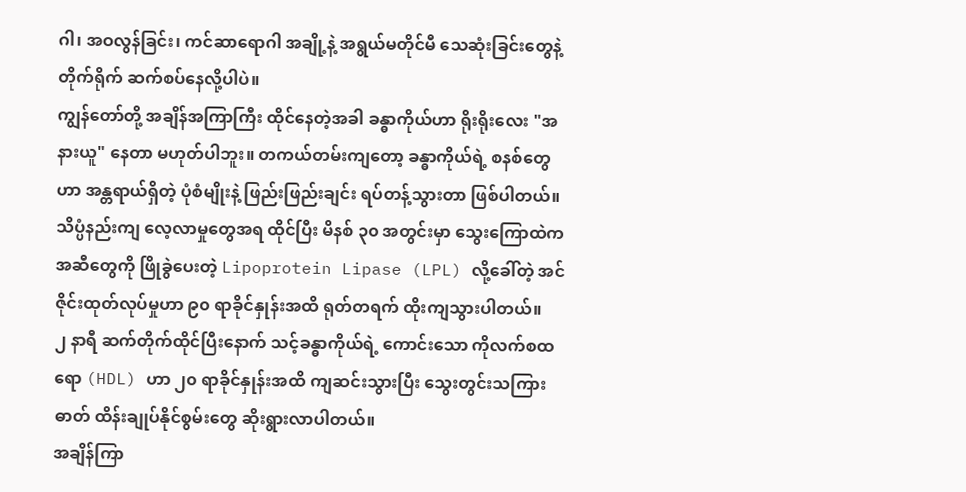ဂါ၊ အဝလွန်ခြင်း၊ ကင်ဆာရောဂါ အချို့နဲ့ အရွယ်မတိုင်မီ သေဆုံးခြင်းတွေနဲ့ တိုက်ရိုက် ဆက်စပ်နေလို့ပါပဲ။
ကျွန်တော်တို့ အချိန်အကြာကြီး ထိုင်နေတဲ့အခါ ခန္ဓာကိုယ်ဟာ ရိုးရိုးလေး "အနားယူ" နေတာ မဟုတ်ပါဘူး။ တကယ်တမ်းကျတော့ ခန္ဓာကိုယ်ရဲ့ စနစ်တွေဟာ အန္တရာယ်ရှိတဲ့ ပုံစံမျိုးနဲ့ ဖြည်းဖြည်းချင်း ရပ်တန့်သွားတာ ဖြစ်ပါတယ်။
သိပ္ပံနည်းကျ လေ့လာမှုတွေအရ ထိုင်ပြီး မိနစ် ၃၀ အတွင်းမှာ သွေးကြောထဲက အဆီတွေကို ဖြိုခွဲပေးတဲ့ Lipoprotein Lipase (LPL) လို့ခေါ်တဲ့ အင်ဇိုင်းထုတ်လုပ်မှုဟာ ၉၀ ရာခိုင်နှုန်းအထိ ရုတ်တရက် ထိုးကျသွားပါတယ်။
၂ နာရီ ဆက်တိုက်ထိုင်ပြီးနောက် သင့်ခန္ဓာကိုယ်ရဲ့ ကောင်းသော ကိုလက်စထရော (HDL) ဟာ ၂၀ ရာခိုင်နှုန်းအထိ ကျဆင်းသွားပြီး သွေးတွင်းသကြားဓာတ် ထိန်းချုပ်နိုင်စွမ်းတွေ ဆိုးရွားလာပါတယ်။
အချိန်ကြာ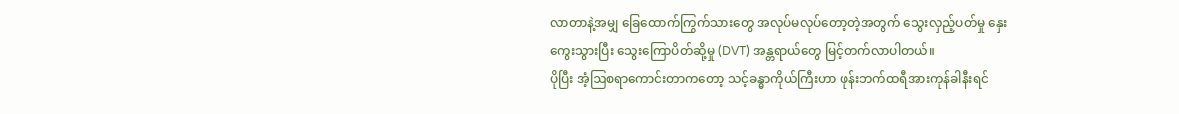လာတာနဲ့အမျှ ခြေထောက်ကြွက်သားတွေ အလုပ်မလုပ်တော့တဲ့အတွက် သွေးလှည့်ပတ်မှု နှေးကွေးသွားပြီး သွေးကြောပိတ်ဆို့မှု (DVT) အန္တရာယ်တွေ မြင့်တက်လာပါတယ်။
ပိုပြီး အံ့ဩစရာကောင်းတာကတော့ သင့်ခန္ဓာကိုယ်ကြီးဟာ ဖုန်းဘက်ထရီအားကုန်ခါနီးရင်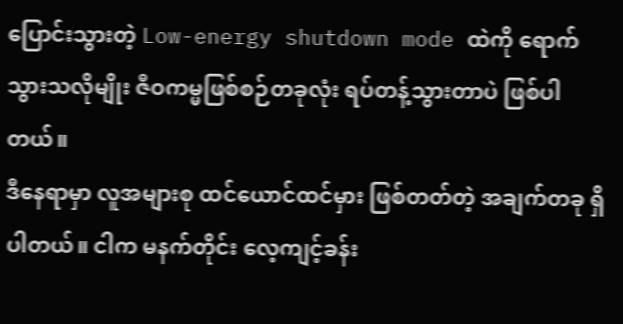ပြောင်းသွားတဲ့ Low-energy shutdown mode ထဲကို ရောက်သွားသလိုမျိုး ဇီဝကမ္မဖြစ်စဉ်တခုလုံး ရပ်တန့်သွားတာပဲ ဖြစ်ပါတယ်။
ဒီနေရာမှာ လူအများစု ထင်ယောင်ထင်မှား ဖြစ်တတ်တဲ့ အချက်တခု ရှိပါတယ်။ ငါက မနက်တိုင်း လေ့ကျင့်ခန်း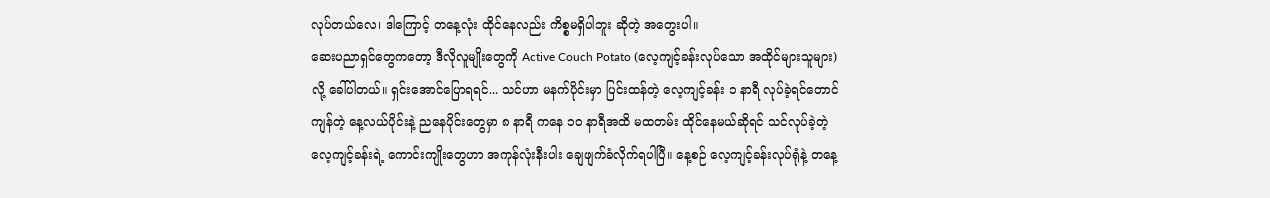လုပ်တယ်လေ၊ ဒါကြောင့် တနေ့လုံး ထိုင်နေလည်း ကိစ္စမရှိပါဘူး ဆိုတဲ့ အတွေးပါ။
ဆေးပညာရှင်တွေကတော့ ဒီလိုလူမျိုးတွေကို Active Couch Potato (လေ့ကျင့်ခန်းလုပ်သော အထိုင်များသူများ) လို့ ခေါ်ပါတယ်။ ရှင်းအောင်ပြောရရင်... သင်ဟာ မနက်ပိုင်းမှာ ပြင်းထန်တဲ့ လေ့ကျင့်ခန်း ၁ နာရီ လုပ်ခဲ့ရင်တောင် ကျန်တဲ့ နေ့လယ်ပိုင်းနဲ့ ညနေပိုင်းတွေမှာ ၈ နာရီ ကနေ ၁၀ နာရီအထိ မထတမ်း ထိုင်နေမယ်ဆိုရင် သင်လုပ်ခဲ့တဲ့ လေ့ကျင့်ခန်းရဲ့ ကောင်းကျိုးတွေဟာ အကုန်လုံးနီးပါး ချေဖျက်ခံလိုက်ရပါပြီ။ နေ့စဉ် လေ့ကျင့်ခန်းလုပ်ရုံနဲ့ တနေ့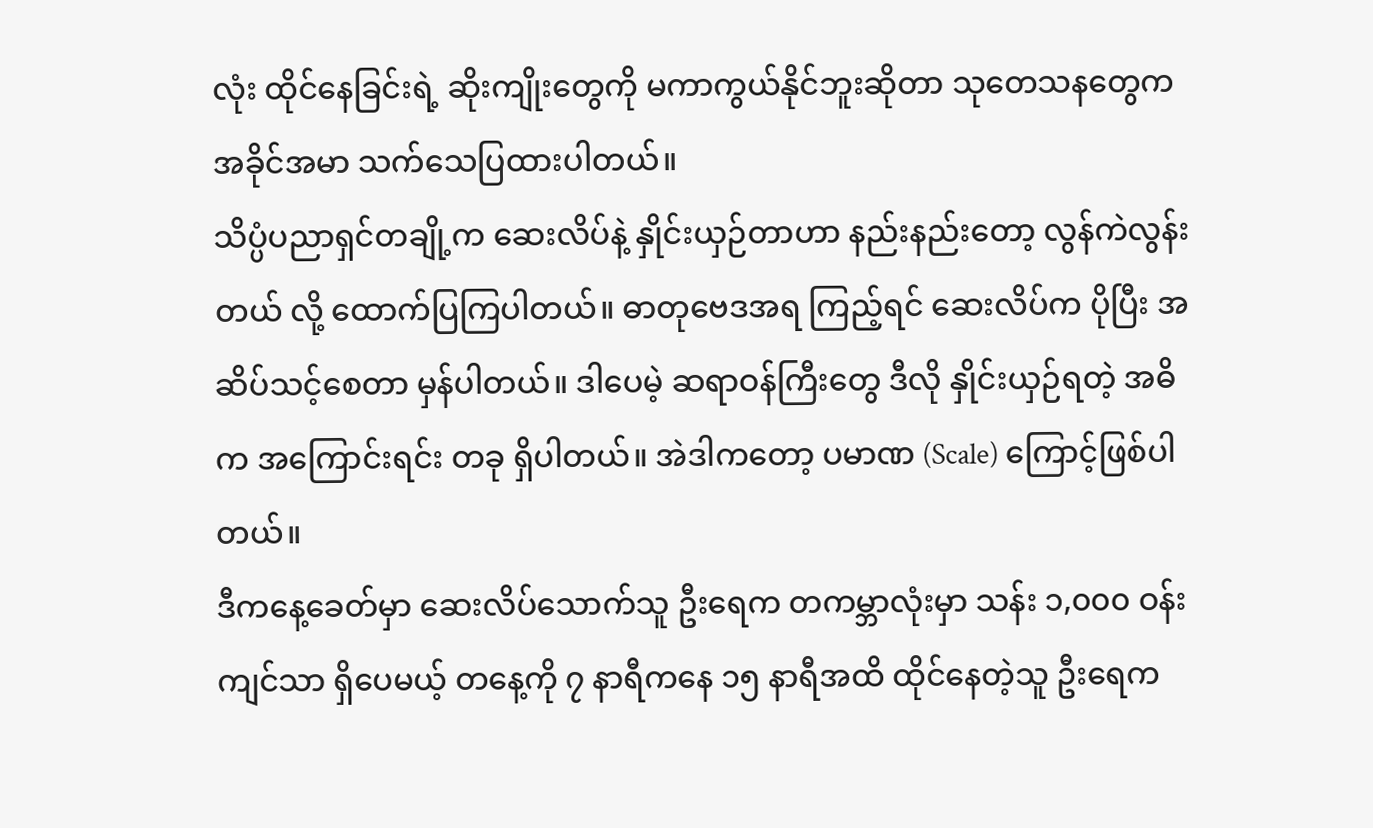လုံး ထိုင်နေခြင်းရဲ့ ဆိုးကျိုးတွေကို မကာကွယ်နိုင်ဘူးဆိုတာ သုတေသနတွေက အခိုင်အမာ သက်သေပြထားပါတယ်။
သိပ္ပံပညာရှင်တချို့က ဆေးလိပ်နဲ့ နှိုင်းယှဉ်တာဟာ နည်းနည်းတော့ လွန်ကဲလွန်းတယ် လို့ ထောက်ပြကြပါတယ်။ ဓာတုဗေဒအရ ကြည့်ရင် ဆေးလိပ်က ပိုပြီး အဆိပ်သင့်စေတာ မှန်ပါတယ်။ ဒါပေမဲ့ ဆရာဝန်ကြီးတွေ ဒီလို နှိုင်းယှဉ်ရတဲ့ အဓိက အကြောင်းရင်း တခု ရှိပါတယ်။ အဲဒါကတော့ ပမာဏ (Scale) ကြောင့်ဖြစ်ပါတယ်။
ဒီကနေ့ခေတ်မှာ ဆေးလိပ်သောက်သူ ဦးရေက တကမ္ဘာလုံးမှာ သန်း ၁,၀၀၀ ဝန်းကျင်သာ ရှိပေမယ့် တနေ့ကို ၇ နာရီကနေ ၁၅ နာရီအထိ ထိုင်နေတဲ့သူ ဦးရေက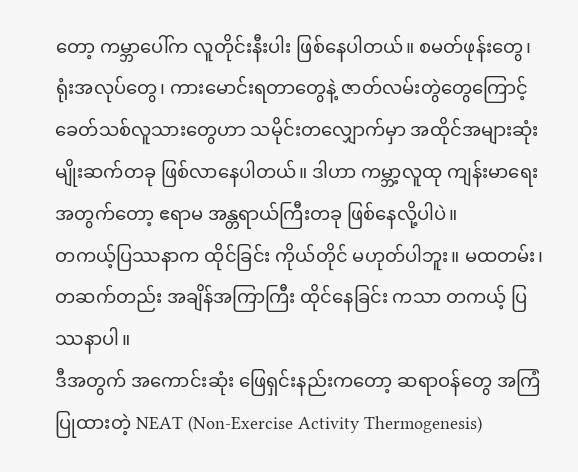တော့ ကမ္ဘာပေါ်က လူတိုင်းနီးပါး ဖြစ်နေပါတယ်။ စမတ်ဖုန်းတွေ၊ ရုံးအလုပ်တွေ၊ ကားမောင်းရတာတွေနဲ့ ဇာတ်လမ်းတွဲတွေကြောင့် ခေတ်သစ်လူသားတွေဟာ သမိုင်းတလျှောက်မှာ အထိုင်အများဆုံး မျိုးဆက်တခု ဖြစ်လာနေပါတယ်။ ဒါဟာ ကမ္ဘာ့လူထု ကျန်းမာရေးအတွက်တော့ ဧရာမ အန္တရာယ်ကြီးတခု ဖြစ်နေလို့ပါပဲ။
တကယ့်ပြဿနာက ထိုင်ခြင်း ကိုယ်တိုင် မဟုတ်ပါဘူး။ မထတမ်း၊ တဆက်တည်း အချိန်အကြာကြီး ထိုင်နေခြင်း ကသာ တကယ့် ပြဿနာပါ။
ဒီအတွက် အကောင်းဆုံး ဖြေရှင်းနည်းကတော့ ဆရာဝန်တွေ အကြံပြုထားတဲ့ NEAT (Non-Exercise Activity Thermogenesis)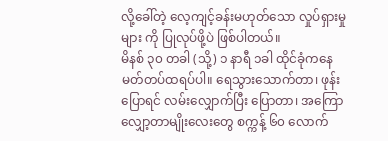လို့ခေါ်တဲ့ လေ့ကျင့်ခန်းမဟုတ်သော လှုပ်ရှားမှုများ ကို ပြုလုပ်ဖို့ပဲ ဖြစ်ပါတယ်။
မိနစ် ၃၀ တခါ (သို့) ၁ နာရီ ၁ခါ ထိုင်ခုံကနေ မတ်တပ်ထရပ်ပါ။ ရေသွားသောက်တာ၊ ဖုန်းပြောရင် လမ်းလျှောက်ပြီး ပြောတာ၊ အကြောလျှော့တာမျိုးလေးတွေ စက္ကန့် ၆၀ လောက်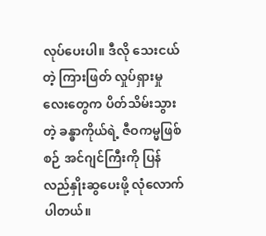လုပ်ပေးပါ။ ဒီလို သေးငယ်တဲ့ ကြားဖြတ် လှုပ်ရှားမှုလေးတွေက ပိတ်သိမ်းသွားတဲ့ ခန္ဓာကိုယ်ရဲ့ ဇီဝကမ္မဖြစ်စဉ် အင်ဂျင်ကြီးကို ပြန်လည်နှိုးဆွပေးဖို့ လုံလောက်ပါတယ်။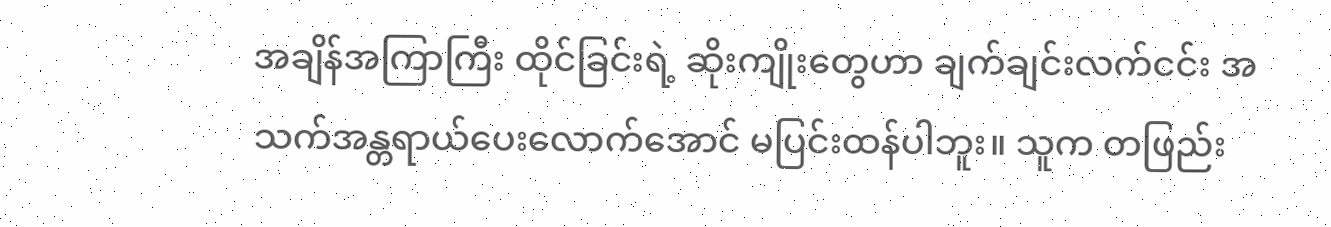အချိန်အကြာကြီး ထိုင်ခြင်းရဲ့ ဆိုးကျိုးတွေဟာ ချက်ချင်းလက်ငင်း အသက်အန္တရာယ်ပေးလောက်အောင် မပြင်းထန်ပါဘူး။ သူက တဖြည်း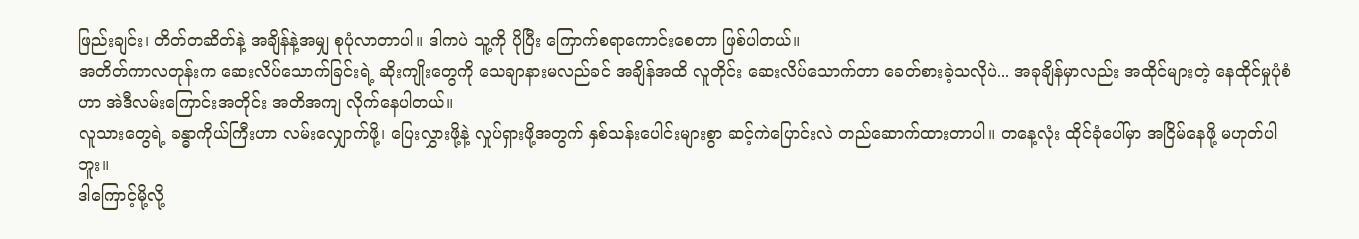ဖြည်းချင်း၊ တိတ်တဆိတ်နဲ့ အချိန်နဲ့အမျှ စုပုံလာတာပါ။ ဒါကပဲ သူ့ကို ပိုပြီး ကြောက်စရာကောင်းစေတာ ဖြစ်ပါတယ်။
အတိတ်ကာလတုန်းက ဆေးလိပ်သောက်ခြင်းရဲ့ ဆိုးကျိုးတွေကို သေချာနားမလည်ခင် အချိန်အထိ လူတိုင်း ဆေးလိပ်သောက်တာ ခေတ်စားခဲ့သလိုပဲ... အခုချိန်မှာလည်း အထိုင်များတဲ့ နေထိုင်မှုပုံစံဟာ အဲဒီလမ်းကြောင်းအတိုင်း အတိအကျ လိုက်နေပါတယ်။
လူသားတွေရဲ့ ခန္ဓာကိုယ်ကြီးဟာ လမ်းလျှောက်ဖို့၊ ပြေးလွှားဖို့နဲ့ လှုပ်ရှားဖို့အတွက် နှစ်သန်းပေါင်းများစွာ ဆင့်ကဲပြောင်းလဲ တည်ဆောက်ထားတာပါ။ တနေ့လုံး ထိုင်ခုံပေါ်မှာ အငြိမ်နေဖို့ မဟုတ်ပါဘူး။
ဒါကြောင့်မို့လို့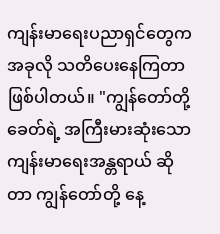ကျန်းမာရေးပညာရှင်တွေက အခုလို သတိပေးနေကြတာ ဖြစ်ပါတယ်။ "ကျွန်တော်တို့ခေတ်ရဲ့ အကြီးမားဆုံးသော ကျန်းမာရေးအန္တရာယ် ဆိုတာ ကျွန်တော်တို့ နေ့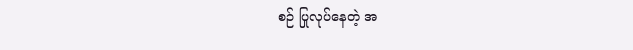စဉ် ပြုလုပ်နေတဲ့ အ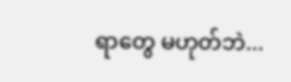ရာတွေ မဟုတ်ဘဲ...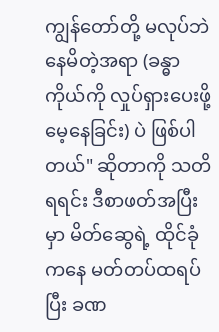ကျွန်တော်တို့ မလုပ်ဘဲ နေမိတဲ့အရာ (ခန္ဓာကိုယ်ကို လှုပ်ရှားပေးဖို့ မေ့နေခြင်း) ပဲ ဖြစ်ပါတယ်" ဆိုတာကို သတိရရင်း ဒီစာဖတ်အပြီးမှာ မိတ်ဆွေရဲ့ ထိုင်ခုံကနေ မတ်တပ်ထရပ်ပြီး ခဏ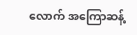လောက် အကြောဆန့်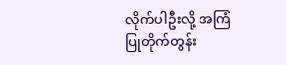လိုက်ပါဦးလို့ အကြံပြုတိုက်တွန်း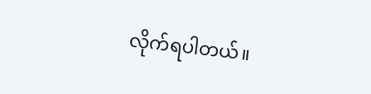လိုက်ရပါတယ်။